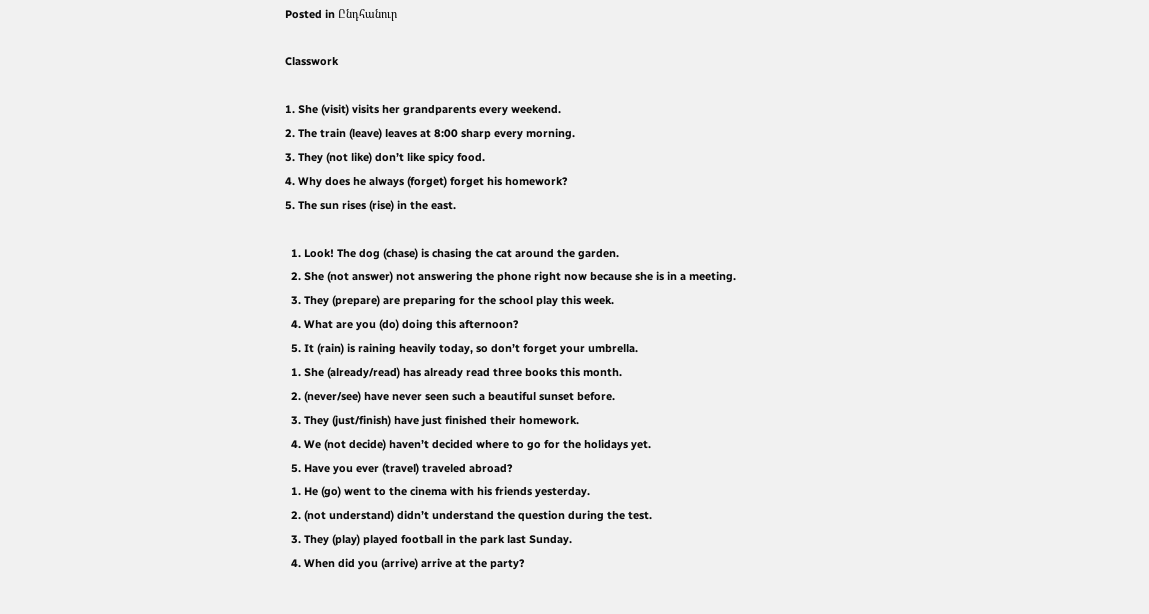Posted in Ընդհանուր

Classwork

1. She (visit) visits her grandparents every weekend.
2. The train (leave) leaves at 8:00 sharp every morning.
3. They (not like) don’t like spicy food.
4. Why does he always (forget) forget his homework?
5. The sun rises (rise) in the east.

  1. Look! The dog (chase) is chasing the cat around the garden.
  2. She (not answer) not answering the phone right now because she is in a meeting.
  3. They (prepare) are preparing for the school play this week.
  4. What are you (do) doing this afternoon?
  5. It (rain) is raining heavily today, so don’t forget your umbrella.
  1. She (already/read) has already read three books this month.
  2. (never/see) have never seen such a beautiful sunset before.
  3. They (just/finish) have just finished their homework.
  4. We (not decide) haven’t decided where to go for the holidays yet.
  5. Have you ever (travel) traveled abroad?
  1. He (go) went to the cinema with his friends yesterday.
  2. (not understand) didn’t understand the question during the test.
  3. They (play) played football in the park last Sunday.
  4. When did you (arrive) arrive at the party?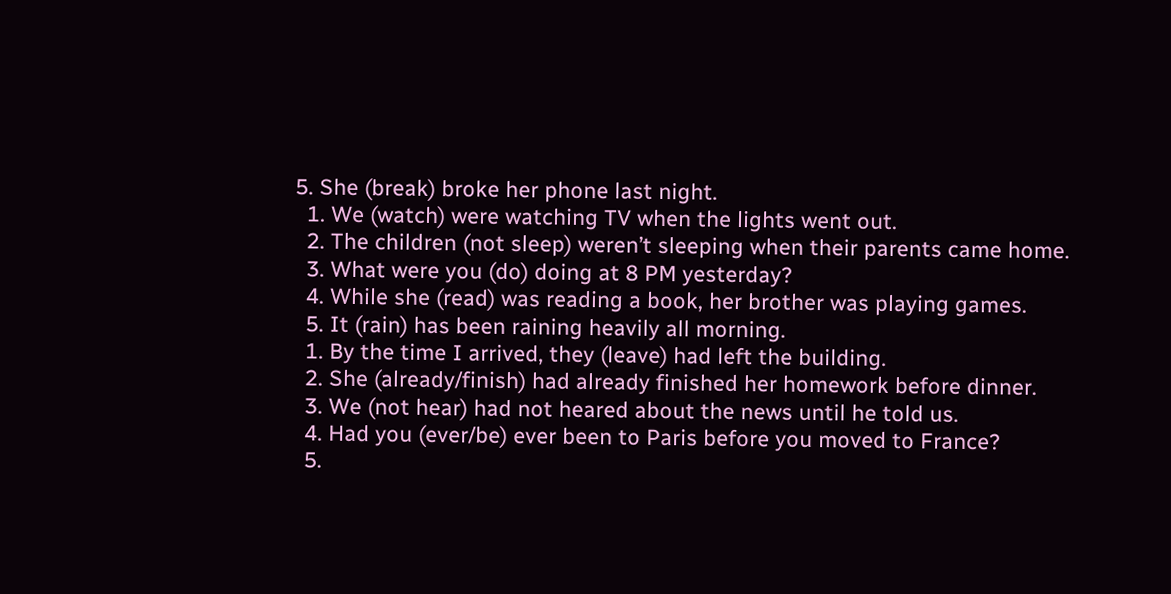5. She (break) broke her phone last night.
  1. We (watch) were watching TV when the lights went out.
  2. The children (not sleep) weren’t sleeping when their parents came home.
  3. What were you (do) doing at 8 PM yesterday?
  4. While she (read) was reading a book, her brother was playing games.
  5. It (rain) has been raining heavily all morning.
  1. By the time I arrived, they (leave) had left the building.
  2. She (already/finish) had already finished her homework before dinner.
  3. We (not hear) had not heared about the news until he told us.
  4. Had you (ever/be) ever been to Paris before you moved to France?
  5.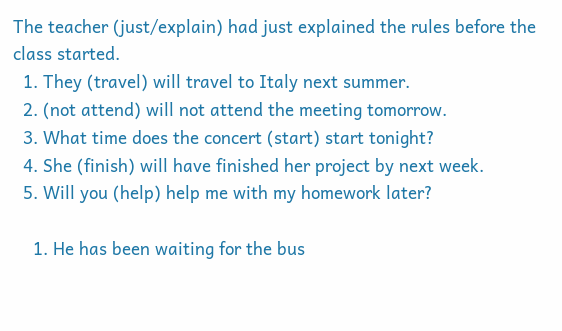The teacher (just/explain) had just explained the rules before the class started.
  1. They (travel) will travel to Italy next summer.
  2. (not attend) will not attend the meeting tomorrow.
  3. What time does the concert (start) start tonight?
  4. She (finish) will have finished her project by next week.
  5. Will you (help) help me with my homework later?

    1. He has been waiting for the bus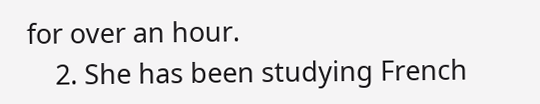for over an hour.
    2. She has been studying French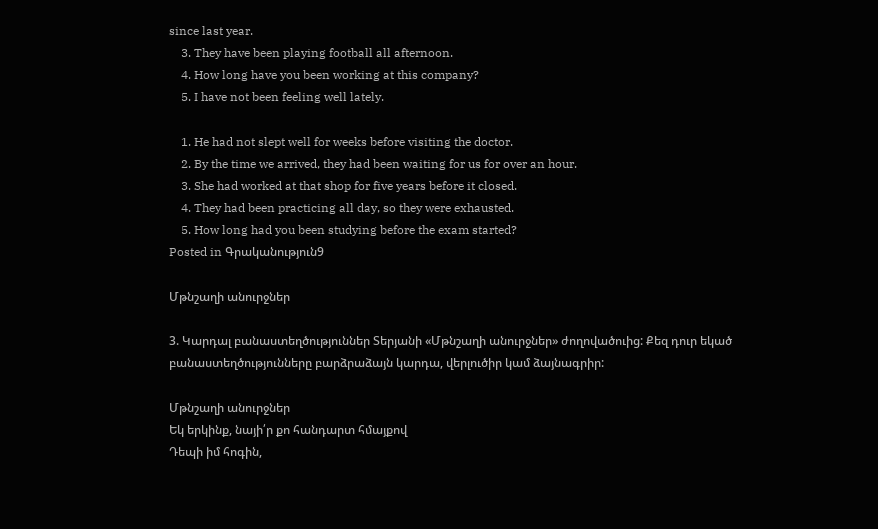since last year.
    3. They have been playing football all afternoon.
    4. How long have you been working at this company?
    5. I have not been feeling well lately.

    1. He had not slept well for weeks before visiting the doctor.
    2. By the time we arrived, they had been waiting for us for over an hour.
    3. She had worked at that shop for five years before it closed.
    4. They had been practicing all day, so they were exhausted.
    5. How long had you been studying before the exam started?
Posted in Գրականություն9

Մթնշաղի անուրջներ

3. Կարդալ բանաստեղծություններ Տերյանի «Մթնշաղի անուրջներ» ժողովածուից: Քեզ դուր եկած բանաստեղծությունները բարձրաձայն կարդա, վերլուծիր կամ ձայնագրիր:

Մթնշաղի անուրջներ
Եկ երկինք, նայի՛ր քո հանդարտ հմայքով
Դեպի իմ հոգին,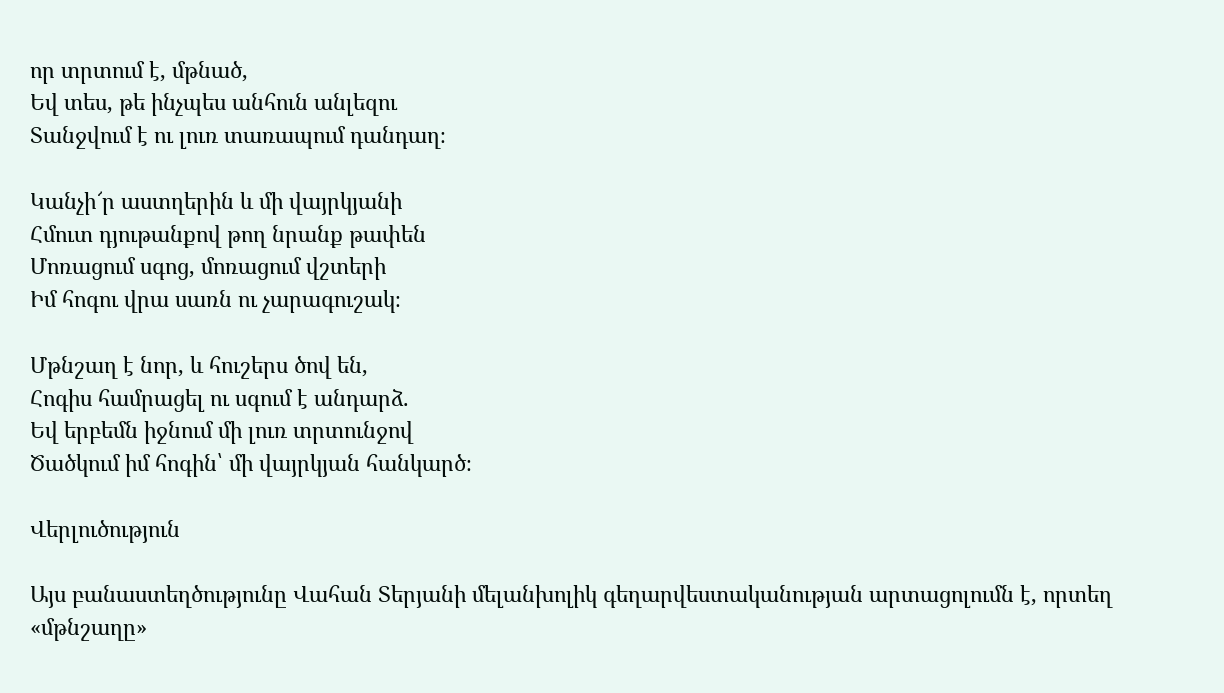որ տրտում է, մթնած,
Եվ տես, թե ինչպես անհուն անլեզու
Տանջվում է ու լուռ տառապում դանդաղ։

Կանչի՜ր աստղերին և մի վայրկյանի
Հմուտ դյութանքով թող նրանք թափեն
Մոռացում սգոց, մոռացում վշտերի
Իմ հոգու վրա սառն ու չարագուշակ։

Մթնշաղ է նոր, և հուշերս ծով են,
Հոգիս համրացել ու սգում է անդարձ.
Եվ երբեմն իջնում մի լուռ տրտունջով
Ծածկում իմ հոգին՝ մի վայրկյան հանկարծ։

Վերլուծություն

Այս բանաստեղծությունը Վահան Տերյանի մելանխոլիկ գեղարվեստականության արտացոլումն է, որտեղ «մթնշաղը»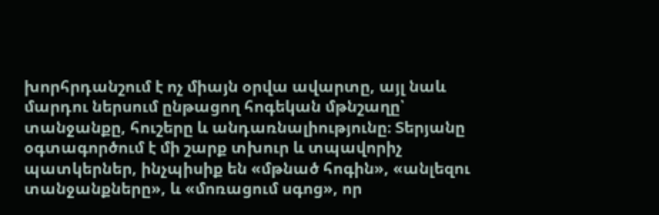խորհրդանշում է ոչ միայն օրվա ավարտը, այլ նաև մարդու ներսում ընթացող հոգեկան մթնշաղը՝ տանջանքը, հուշերը և անդառնալիությունը։ Տերյանը օգտագործում է մի շարք տխուր և տպավորիչ պատկերներ, ինչպիսիք են «մթնած հոգին», «անլեզու տանջանքները», և «մոռացում սգոց», որ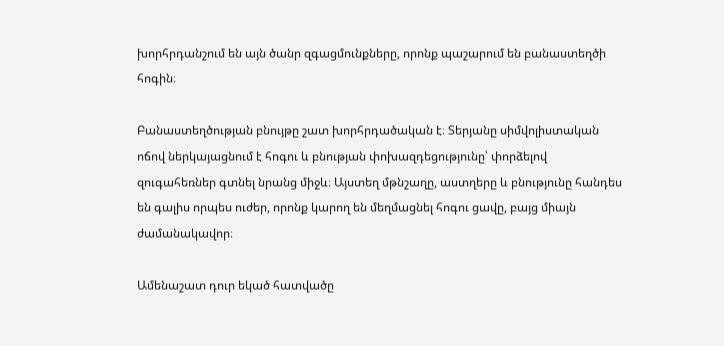խորհրդանշում են այն ծանր զգացմունքները, որոնք պաշարում են բանաստեղծի հոգին։

Բանաստեղծության բնույթը շատ խորհրդածական է։ Տերյանը սիմվոլիստական ոճով ներկայացնում է հոգու և բնության փոխազդեցությունը՝ փորձելով զուգահեռներ գտնել նրանց միջև։ Այստեղ մթնշաղը, աստղերը և բնությունը հանդես են գալիս որպես ուժեր, որոնք կարող են մեղմացնել հոգու ցավը, բայց միայն ժամանակավոր։

Ամենաշատ դուր եկած հատվածը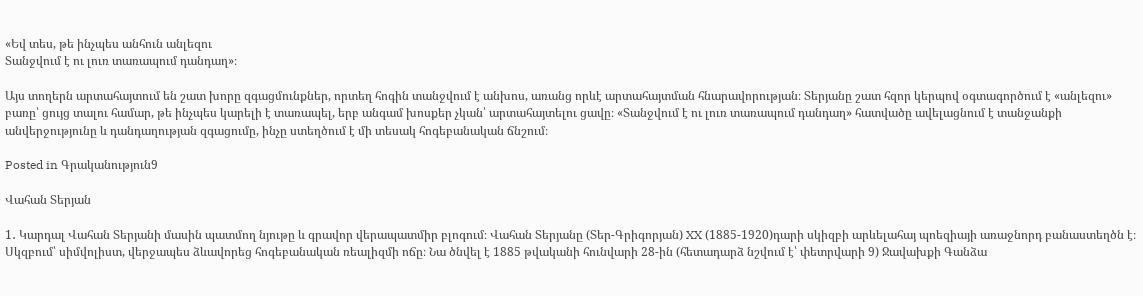«Եվ տես, թե ինչպես անհուն անլեզու
Տանջվում է ու լուռ տառապում դանդաղ»։

Այս տողերն արտահայտում են շատ խորը զգացմունքներ, որտեղ հոգին տանջվում է անխոս, առանց որևէ արտահայտման հնարավորության։ Տերյանը շատ հզոր կերպով օգտագործում է «անլեզու» բառը՝ ցույց տալու համար, թե ինչպես կարելի է տառապել, երբ անգամ խոսքեր չկան՝ արտահայտելու ցավը։ «Տանջվում է ու լուռ տառապում դանդաղ» հատվածը ավելացնում է տանջանքի անվերջությունը և դանդաղության զգացումը, ինչը ստեղծում է մի տեսակ հոգեբանական ճնշում։

Posted in Գրականություն9

Վահան Տերյան

1․ Կարդալ Վահան Տերյանի մասին պատմող նյութը և գրավոր վերապատմիր բլոգում։ Վահան Տերյանը (Տեր-Գրիգորյան) XX (1885-1920)դարի սկիզբի արևելահայ պոեզիայի առաջնորդ բանաստեղծն է։ Սկզբում՝ սիմվոլիստ, վերջապես ձևավորեց հոգեբանական ռեալիզմի ոճը։ Նա ծնվել է 1885 թվականի հունվարի 28-ին (հետադարձ նշվում է՝ փետրվարի 9) Ջավախքի Գանձա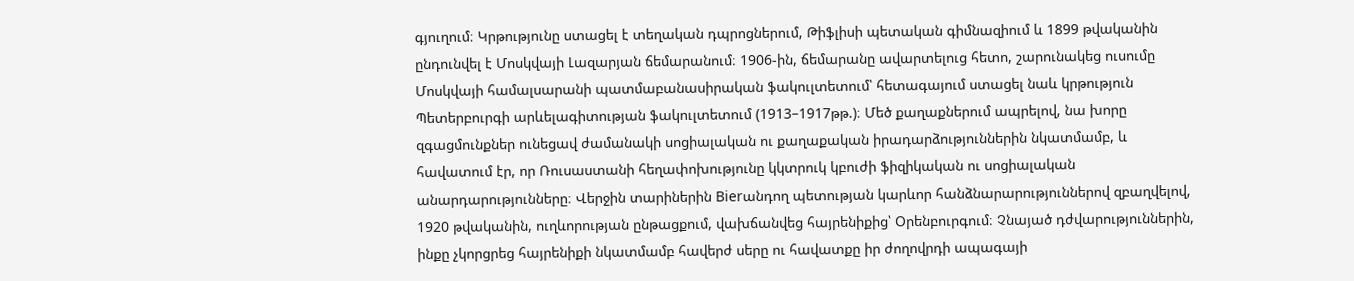գյուղում։ Կրթությունը ստացել է տեղական դպրոցներում, Թիֆլիսի պետական գիմնազիում և 1899 թվականին ընդունվել է Մոսկվայի Լազարյան ճեմարանում։ 1906-ին, ճեմարանը ավարտելուց հետո, շարունակեց ուսումը Մոսկվայի համալսարանի պատմաբանասիրական ֆակուլտետում՝ հետագայում ստացել նաև կրթություն Պետերբուրգի արևելագիտության ֆակուլտետում (1913–1917թթ.)։ Մեծ քաղաքներում ապրելով, նա խորը զգացմունքներ ունեցավ ժամանակի սոցիալական ու քաղաքական իրադարձություններին նկատմամբ, և հավատում էր, որ Ռուսաստանի հեղափոխությունը կկտրուկ կբուժի ֆիզիկական ու սոցիալական անարդարությունները։ Վերջին տարիներին Bierանդող պետության կարևոր հանձնարարություններով զբաղվելով, 1920 թվականին, ուղևորության ընթացքում, վախճանվեց հայրենիքից՝ Օրենբուրգում։ Չնայած դժվարություններին, ինքը չկորցրեց հայրենիքի նկատմամբ հավերժ սերը ու հավատքը իր ժողովրդի ապագայի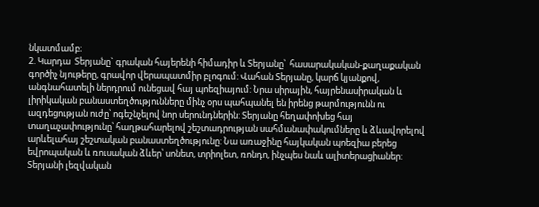նկատմամբ։
2. Կարդա  Տերյանը` գրական հայերենի հիմադիր և Տերյանը՝  հասարակական-քաղաքական գործիչ նյութերը, գրավոր վերապատմիր բլոգում: Վահան Տերյանը, կարճ կյանքով, անգնահատելի ներդրում ունեցավ հայ պոեզիայում: Նրա սիրային, հայրենասիրական և լիրիկական բանաստեղծությունները մինչ օրս պահպանել են իրենց թարմությունն ու ազդեցության ուժը՝ ոգեշնչելով նոր սերունդներին: Տերյանը հեղափոխեց հայ տաղաչափությունը՝ հաղթահարելով շեշտադրության սահմանափակումները և ձևավորելով արևելահայ շեշտական բանաստեղծությունը: Նա առաջինը հայկական պոեզիա բերեց եվրոպական և ռուսական ձևեր՝ սոնետ, տրիոլետ, ռոնդո, ինչպես նաև ալիտերացիաներ: Տերյանի լեզվական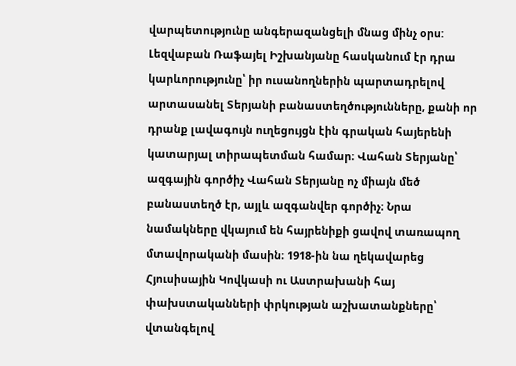վարպետությունը անգերազանցելի մնաց մինչ օրս: Լեզվաբան Ռաֆայել Իշխանյանը հասկանում էր դրա կարևորությունը՝ իր ուսանողներին պարտադրելով արտասանել Տերյանի բանաստեղծությունները, քանի որ դրանք լավագույն ուղեցույցն էին գրական հայերենի կատարյալ տիրապետման համար։ Վահան Տերյանը՝ ազգային գործիչ Վահան Տերյանը ոչ միայն մեծ բանաստեղծ էր, այլև ազգանվեր գործիչ։ Նրա նամակները վկայում են հայրենիքի ցավով տառապող մտավորականի մասին։ 1918-ին նա ղեկավարեց Հյուսիսային Կովկասի ու Աստրախանի հայ փախստականների փրկության աշխատանքները՝ վտանգելով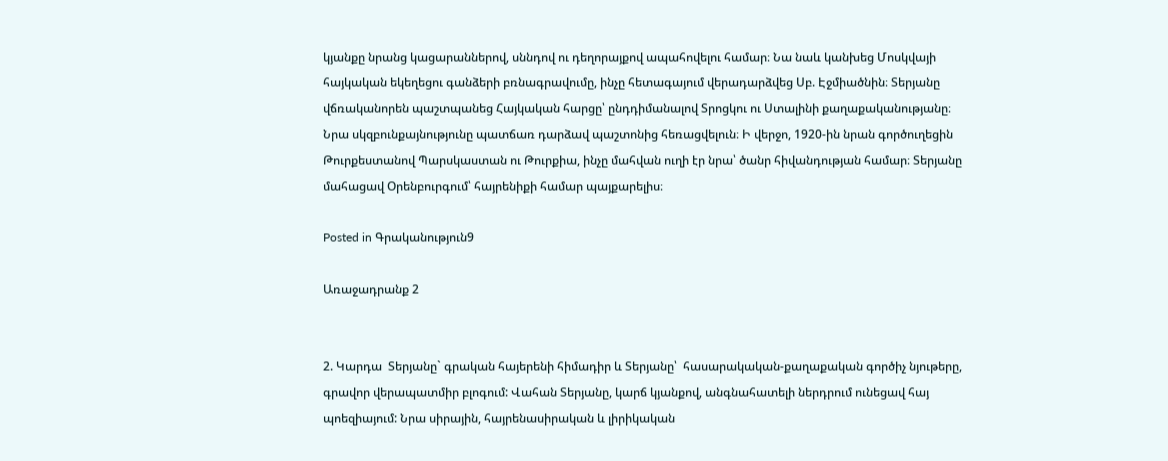կյանքը նրանց կացարաններով, սննդով ու դեղորայքով ապահովելու համար։ Նա նաև կանխեց Մոսկվայի հայկական եկեղեցու գանձերի բռնագրավումը, ինչը հետագայում վերադարձվեց Սբ. Էջմիածնին։ Տերյանը վճռականորեն պաշտպանեց Հայկական հարցը՝ ընդդիմանալով Տրոցկու ու Ստալինի քաղաքականությանը։ Նրա սկզբունքայնությունը պատճառ դարձավ պաշտոնից հեռացվելուն։ Ի վերջո, 1920-ին նրան գործուղեցին Թուրքեստանով Պարսկաստան ու Թուրքիա, ինչը մահվան ուղի էր նրա՝ ծանր հիվանդության համար։ Տերյանը մահացավ Օրենբուրգում՝ հայրենիքի համար պայքարելիս։

Posted in Գրականություն9

Առաջադրանք 2


2. Կարդա  Տերյանը` գրական հայերենի հիմադիր և Տերյանը՝  հասարակական-քաղաքական գործիչ նյութերը, գրավոր վերապատմիր բլոգում: Վահան Տերյանը, կարճ կյանքով, անգնահատելի ներդրում ունեցավ հայ պոեզիայում: Նրա սիրային, հայրենասիրական և լիրիկական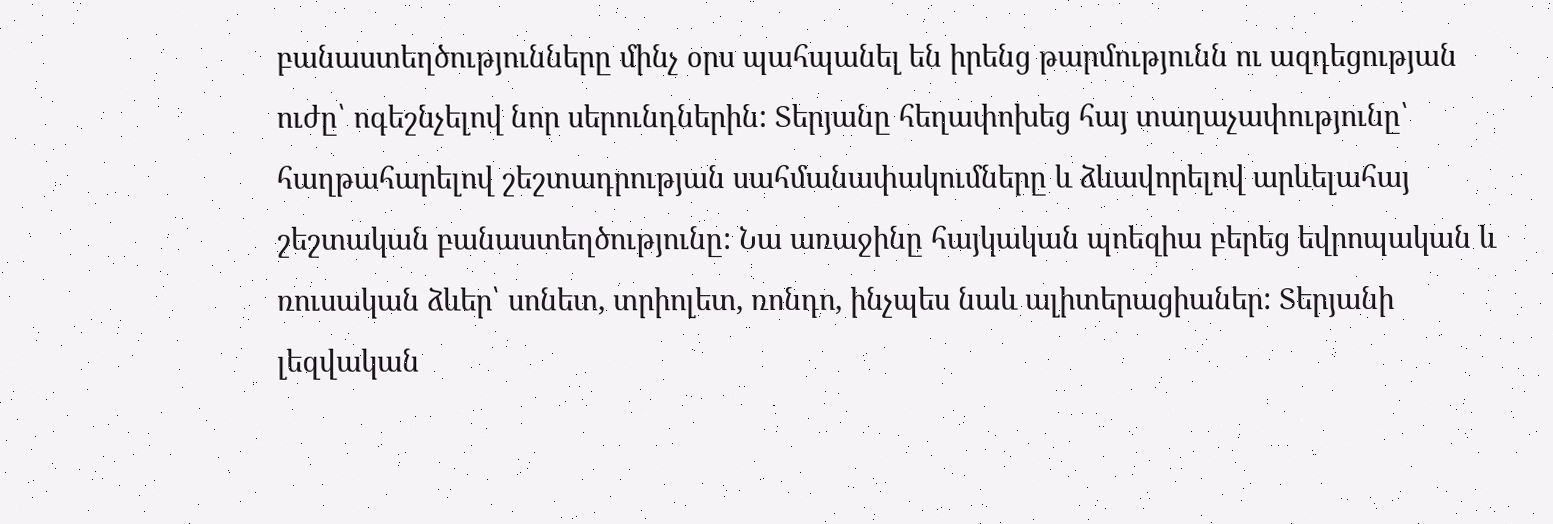բանաստեղծությունները մինչ օրս պահպանել են իրենց թարմությունն ու ազդեցության ուժը՝ ոգեշնչելով նոր սերունդներին: Տերյանը հեղափոխեց հայ տաղաչափությունը՝ հաղթահարելով շեշտադրության սահմանափակումները և ձևավորելով արևելահայ շեշտական բանաստեղծությունը: Նա առաջինը հայկական պոեզիա բերեց եվրոպական և ռուսական ձևեր՝ սոնետ, տրիոլետ, ռոնդո, ինչպես նաև ալիտերացիաներ: Տերյանի լեզվական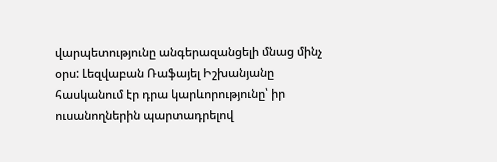վարպետությունը անգերազանցելի մնաց մինչ օրս: Լեզվաբան Ռաֆայել Իշխանյանը հասկանում էր դրա կարևորությունը՝ իր ուսանողներին պարտադրելով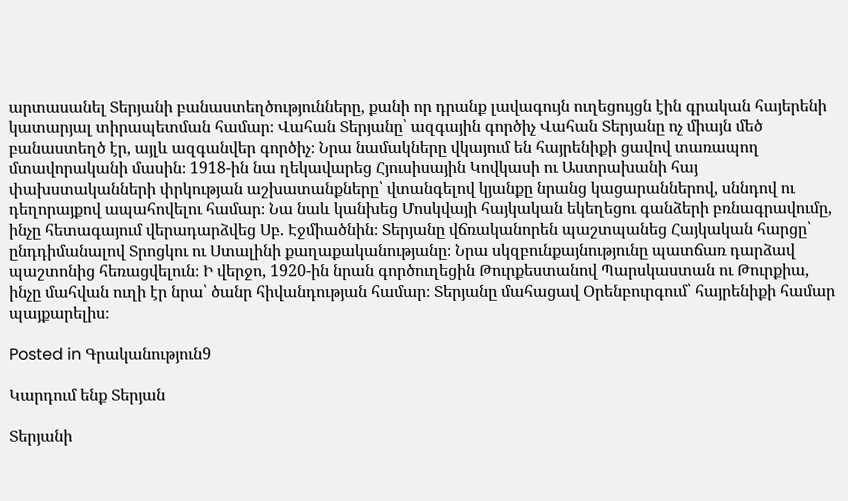արտասանել Տերյանի բանաստեղծությունները, քանի որ դրանք լավագույն ուղեցույցն էին գրական հայերենի կատարյալ տիրապետման համար։ Վահան Տերյանը՝ ազգային գործիչ Վահան Տերյանը ոչ միայն մեծ բանաստեղծ էր, այլև ազգանվեր գործիչ։ Նրա նամակները վկայում են հայրենիքի ցավով տառապող մտավորականի մասին։ 1918-ին նա ղեկավարեց Հյուսիսային Կովկասի ու Աստրախանի հայ փախստականների փրկության աշխատանքները՝ վտանգելով կյանքը նրանց կացարաններով, սննդով ու դեղորայքով ապահովելու համար։ Նա նաև կանխեց Մոսկվայի հայկական եկեղեցու գանձերի բռնագրավումը, ինչը հետագայում վերադարձվեց Սբ. Էջմիածնին։ Տերյանը վճռականորեն պաշտպանեց Հայկական հարցը՝ ընդդիմանալով Տրոցկու ու Ստալինի քաղաքականությանը։ Նրա սկզբունքայնությունը պատճառ դարձավ պաշտոնից հեռացվելուն։ Ի վերջո, 1920-ին նրան գործուղեցին Թուրքեստանով Պարսկաստան ու Թուրքիա, ինչը մահվան ուղի էր նրա՝ ծանր հիվանդության համար։ Տերյանը մահացավ Օրենբուրգում՝ հայրենիքի համար պայքարելիս։

Posted in Գրականություն9

Կարդում ենք Տերյան

Տերյանի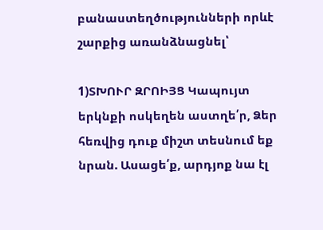բանաստեղծությունների որևէ շարքից առանձնացնել՝

1)ՏԽՈՒՐ ԶՐՈԻՅՑ Կապույտ երկնքի ոսկեղեն աստղե՛ր, Ձեր հեռվից դուք միշտ տեսնում եք նրան. Ասացե՛ք, արդյոք նա էլ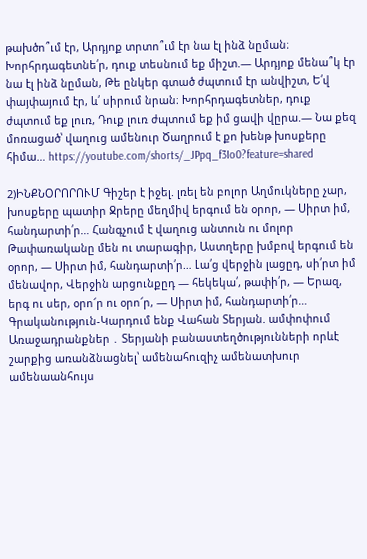թախծո՞ւմ էր, Արդյոք տրտո՞ւմ էր նա էլ ինձ նըման։ Խորհրդագետնե՛ր, դուք տեսնում եք միշտ.— Արդյոք մենա՞կ էր նա էլ ինձ նըման, Թե ընկեր գտած ժպտում էր անվիշտ, Ե՛վ փայփայում էր, և՛ սիրում նրան։ Խորհրդագետներ, դուք ժպտում եք լուռ, Դուք լուռ ժպտում եք իմ ցավի վըրա.— Նա քեզ մոռացած՝ վաղուց ամենուր Ծաղրում է քո խենթ խոսքերը հիմա… https://youtube.com/shorts/_JPpq_f3Io0?feature=shared

2)ԻՆՔՆՕՐՈՐՈՒՄ Գիշեր է իջել. լռել են բոլոր Աղմուկները չար, խոսքերը պատիր Ջրերը մեղմիվ երգում են օրոր, — Սիրտ իմ, հանդարտի՛ր… Հանգչում է վաղուց անտուն ու մոլոր Թափառականը մեն ու տարագիր, Աստղերը խմբով երգում են օրոր, — Սիրտ իմ, հանդարտի՛ր… Լա՛ց վերջին լացըդ, սի՛րտ իմ մենավոր, Վերջին արցունքըդ — հեկեկա՛, թափի՛ր, — Երազ, երգ ու սեր, օրո՜ր ու օրո՜ր, — Սիրտ իմ, հանդարտի՛ր… Գրականություն-Կարդում ենք Վահան Տերյան. ամփոփում Առաջադրանքներ ․ Տերյանի բանաստեղծությունների որևէ շարքից առանձնացնել՝ ամենահուզիչ ամենատխուր ամենաանհույս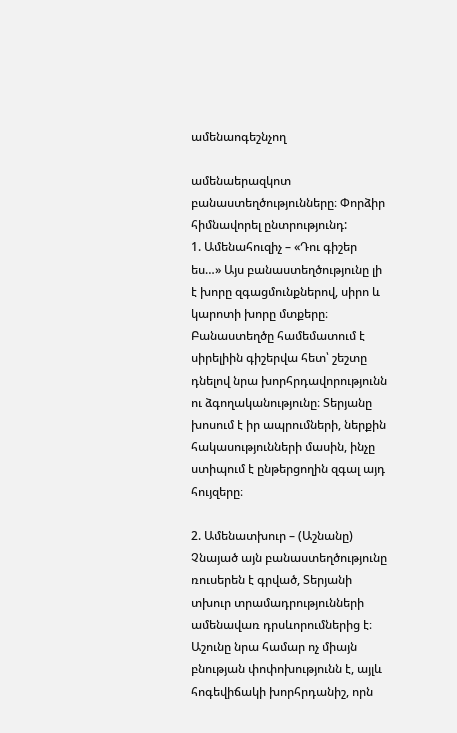ամենաոգեշնչող

ամենաերազկոտ բանաստեղծությունները։ Փորձիր հիմնավորել ընտրությունդ:
1. Ամենահուզիչ – «Դու գիշեր ես…» Այս բանաստեղծությունը լի է խորը զգացմունքներով, սիրո և կարոտի խորը մտքերը։ Բանաստեղծը համեմատում է սիրելիին գիշերվա հետ՝ շեշտը դնելով նրա խորհրդավորությունն ու ձգողականությունը։ Տերյանը խոսում է իր ապրումների, ներքին հակասությունների մասին, ինչը ստիպում է ընթերցողին զգալ այդ հույզերը։

2. Ամենատխուր – (Աշնանը) Չնայած այն բանաստեղծությունը ռուսերեն է գրված, Տերյանի տխուր տրամադրությունների ամենավառ դրսևորումներից է։ Աշունը նրա համար ոչ միայն բնության փոփոխությունն է, այլև հոգեվիճակի խորհրդանիշ, որն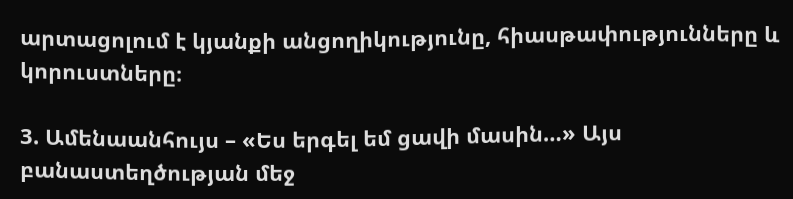արտացոլում է կյանքի անցողիկությունը, հիասթափությունները և կորուստները։

3. Ամենաանհույս – «Ես երգել եմ ցավի մասին…» Այս բանաստեղծության մեջ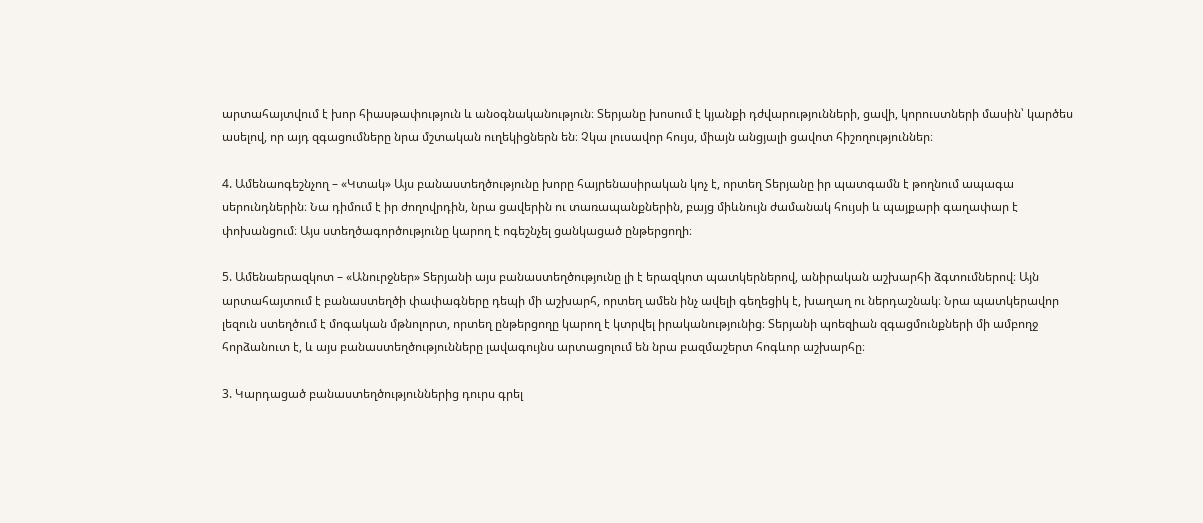արտահայտվում է խոր հիասթափություն և անօգնականություն։ Տերյանը խոսում է կյանքի դժվարությունների, ցավի, կորուստների մասին՝ կարծես ասելով, որ այդ զգացումները նրա մշտական ուղեկիցներն են։ Չկա լուսավոր հույս, միայն անցյալի ցավոտ հիշողություններ։

4. Ամենաոգեշնչող – «Կտակ» Այս բանաստեղծությունը խորը հայրենասիրական կոչ է, որտեղ Տերյանը իր պատգամն է թողնում ապագա սերունդներին։ Նա դիմում է իր ժողովրդին, նրա ցավերին ու տառապանքներին, բայց միևնույն ժամանակ հույսի և պայքարի գաղափար է փոխանցում։ Այս ստեղծագործությունը կարող է ոգեշնչել ցանկացած ընթերցողի։

5. Ամենաերազկոտ – «Անուրջներ» Տերյանի այս բանաստեղծությունը լի է երազկոտ պատկերներով, անիրական աշխարհի ձգտումներով։ Այն արտահայտում է բանաստեղծի փափագները դեպի մի աշխարհ, որտեղ ամեն ինչ ավելի գեղեցիկ է, խաղաղ ու ներդաշնակ։ Նրա պատկերավոր լեզուն ստեղծում է մոգական մթնոլորտ, որտեղ ընթերցողը կարող է կտրվել իրականությունից։ Տերյանի պոեզիան զգացմունքների մի ամբողջ հորձանուտ է, և այս բանաստեղծությունները լավագույնս արտացոլում են նրա բազմաշերտ հոգևոր աշխարհը։

3. Կարդացած բանաստեղծություններից դուրս գրել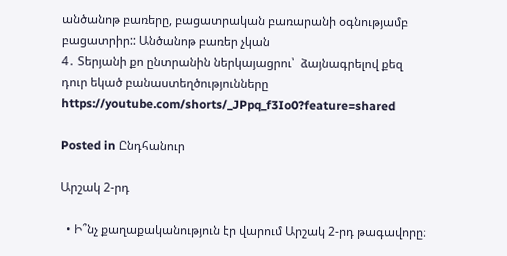անծանոթ բառերը, բացատրական բառարանի օգնությամբ բացատրիր:: Անծանոթ բառեր չկան
4․ Տերյանի քո ընտրանին ներկայացրու՝  ձայնագրելով քեզ դուր եկած բանաստեղծությունները https://youtube.com/shorts/_JPpq_f3Io0?feature=shared

Posted in Ընդհանուր

Արշակ 2-րդ

  • Ի՞նչ քաղաքականություն էր վարում Արշակ 2-րդ թագավորը։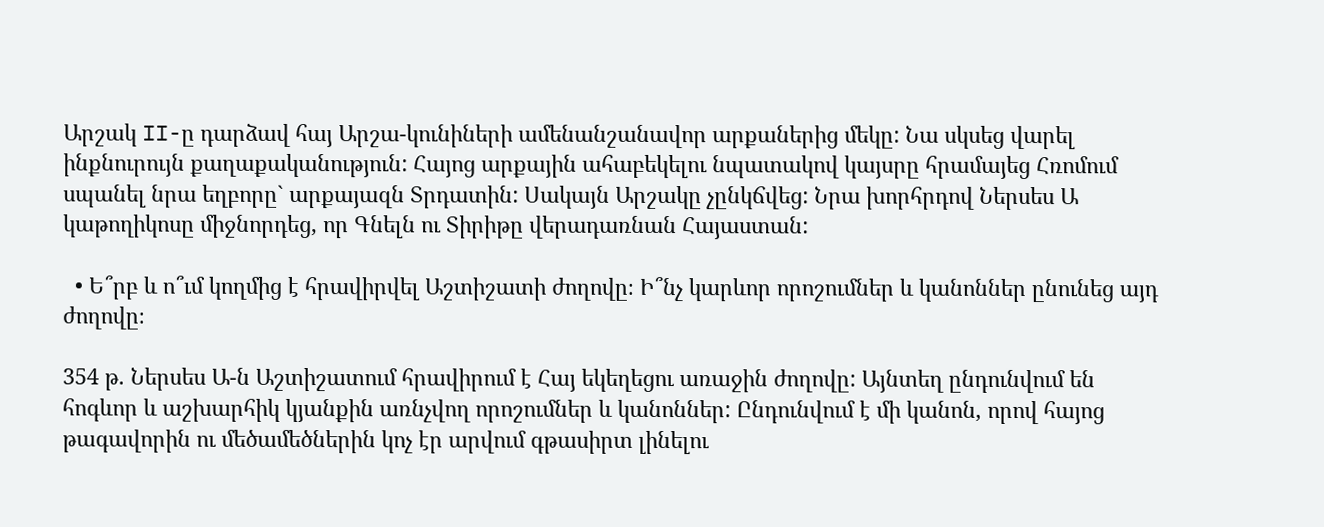Արշակ II-ը դարձավ հայ Արշա-կունիների ամենանշանավոր արքաներից մեկը: Նա սկսեց վարել ինքնուրույն քաղաքականություն: Հայոց արքային ահաբեկելու նպատակով կայսրը հրամայեց Հռոմում սպանել նրա եղբորը` արքայազն Տրդատին: Սակայն Արշակը չընկճվեց: Նրա խորհրդով Ներսես Ա կաթողիկոսը միջնորդեց, որ Գնելն ու Տիրիթը վերադառնան Հայաստան:

  • Ե՞րբ և ո՞ւմ կողմից է հրավիրվել Աշտիշատի ժողովը։ Ի՞նչ կարևոր որոշումներ և կանոններ ընունեց այդ ժողովը։

354 թ. Ներսես Ա-ն Աշտիշատում հրավիրում է Հայ եկեղեցու առաջին ժողովը: Այնտեղ ընդունվում են հոգևոր և աշխարհիկ կյանքին առնչվող որոշումներ և կանոններ: Ընդունվում է մի կանոն, որով հայոց թագավորին ու մեծամեծներին կոչ էր արվում գթասիրտ լինելու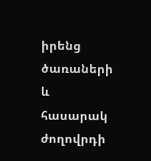իրենց ծառաների և հասարակ ժողովրդի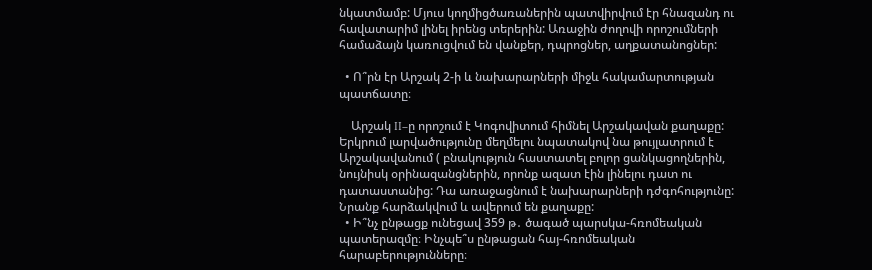նկատմամբ: Մյուս կողմիցծառաներին պատվիրվում էր հնազանդ ու հավատարիմ լինել իրենց տերերին: Առաջին ժողովի որոշումների համաձայն կառուցվում են վանքեր, դպրոցներ, աղքատանոցներ:

  • Ո՞րն էր Արշակ 2-ի և նախարարների միջև հակամարտության պատճատը։

    Արշակ II–ը որոշում է Կոգովիտում հիմնել Արշակավան քաղաքը: Երկրում լարվածությունը մեղմելու նպատակով նա թույլատրում է Արշակավանում ( բնակություն հաստատել բոլոր ցանկացողներին, նույնիսկ օրինազանցներին, որոնք ազատ էին լինելու դատ ու դատաստանից: Դա առաջացնում է նախարարների դժգոհությունը: Նրանք հարձակվում և ավերում են քաղաքը:
  • Ի՞նչ ընթացք ունեցավ 359 թ․ ծագած պարսկա-հռոմեական պատերազմը։ Ինչպե՞ս ընթացան հայ-հռոմեական հարաբերությունները։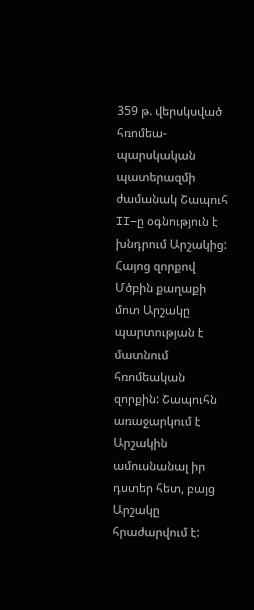359 թ. վերսկսված հռոմեա-պարսկական պատերազմի ժամանակ Շապուհ II–ը օգնություն է խնդրում Արշակից: Հայոց զորքով Մծբին քաղաքի մոտ Արշակը պարտության է մատնում հռոմեական զորքին: Շապուհն առաջարկում է Արշակին ամուսնանալ իր դստեր հետ, բայց Արշակը հրաժարվում է: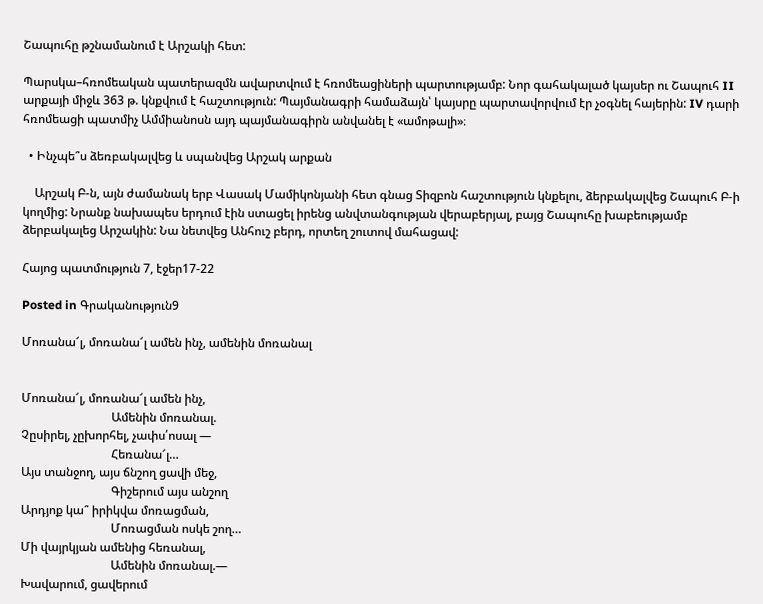Շապուհը թշնամանում է Արշակի հետ:

Պարսկա–հռոմեական պատերազմն ավարտվում է հռոմեացիների պարտությամբ: Նոր գահակալած կայսեր ու Շապուհ II արքայի միջև 363 թ. կնքվում է հաշտություն: Պայմանագրի համաձայն՝ կայսրը պարտավորվում էր չօգնել հայերին: IV դարի հռոմեացի պատմիչ Ամմիանոսն այդ պայմանագիրն անվանել է «ամոթալի»։

  • Ինչպե՞ս ձեռբակալվեց և սպանվեց Արշակ արքան

    Արշակ Բ-ն, այն ժամանակ երբ Վասակ Մամիկոնյանի հետ գնաց Տիզբոն հաշտություն կնքելու, ձերբակալվեց Շապուհ Բ-ի կողմից: Նրանք նախապես երդում էին ստացել իրենց անվտանգության վերաբերյալ, բայց Շապուհը խաբեությամբ ձերբակալեց Արշակին: Նա նետվեց Անհուշ բերդ, որտեղ շուտով մահացավ:

Հայոց պատմություն 7, էջեր17-22

Posted in Գրականություն9

Մոռանա՜լ, մոռանա՜լ ամեն ինչ, ամենին մոռանալ


Մոռանա՜լ, մոռանա՜լ ամեն ինչ,
                              Ամենին մոռանալ.
Չըսիրել, չըխորհել, չափս՛ոսալ —
                              Հեռանա՜լ…
Այս տանջող, այս ճնշող ցավի մեջ,
                              Գիշերում այս անշող
Արդյոք կա՞ իրիկվա մոռացման,
                              Մոռացման ոսկե շող…
Մի վայրկյան ամենից հեռանալ,
                              Ամենին մոռանալ.—
Խավարում, ցավերում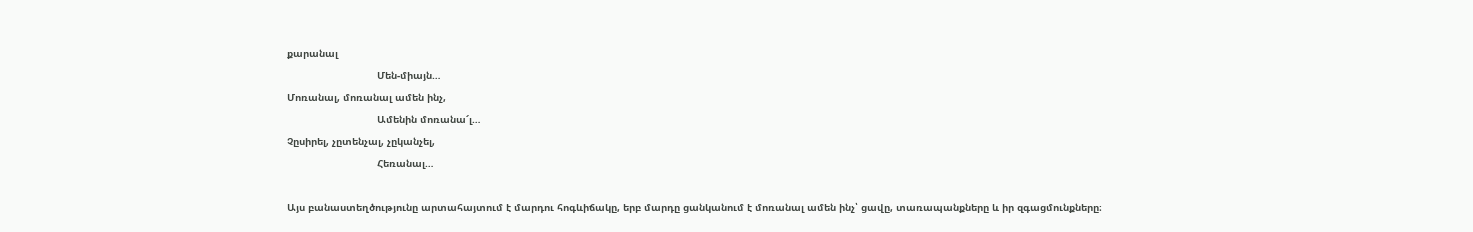քարանալ
                              Մեն-միայն…
Մոռանալ, մոռանալ ամեն ինչ,
                              Ամենին մոռանա՜լ…
Չըսիրել, չըտենչալ, չըկանչել,
                              Հեռանալ…

Այս բանաստեղծությունը արտահայտում է մարդու հոգևիճակը, երբ մարդը ցանկանում է մոռանալ ամեն ինչ՝ ցավը, տառապանքները և իր զգացմունքները։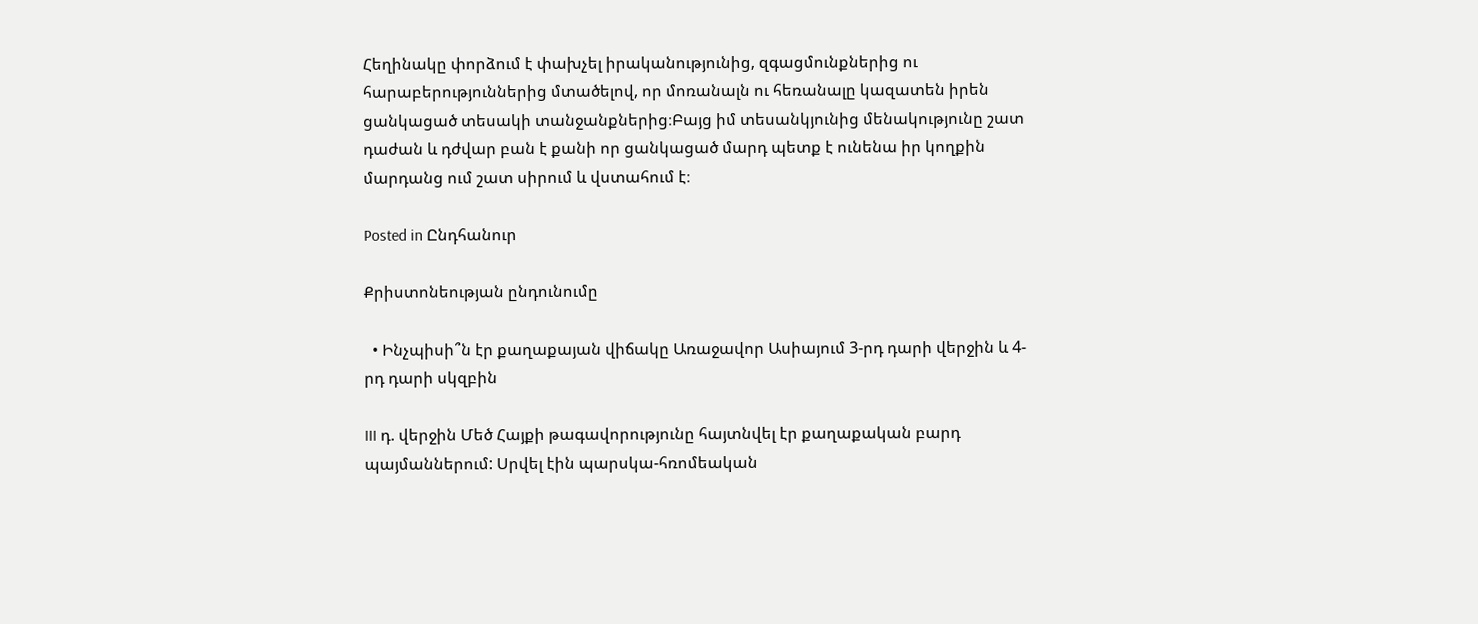Հեղինակը փորձում է փախչել իրականությունից, զգացմունքներից ու հարաբերություններից մտածելով, որ մոռանալն ու հեռանալը կազատեն իրեն ցանկացած տեսակի տանջանքներից։Բայց իմ տեսանկյունից մենակությունը շատ դաժան և դժվար բան է քանի որ ցանկացած մարդ պետք է ունենա իր կողքին մարդանց ում շատ սիրում և վստահում է։

Posted in Ընդհանուր

Քրիստոնեության ընդունումը

  • Ինչպիսի՞ն էր քաղաքայան վիճակը Առաջավոր Ասիայում 3-րդ դարի վերջին և 4-րդ դարի սկզբին

III դ. վերջին Մեծ Հայքի թագավորությունը հայտնվել էր քաղաքական բարդ պայմաններում: Սրվել էին պարսկա-հռոմեական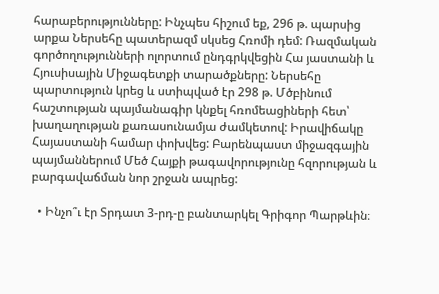հարաբերությունները: Ինչպես հիշում եք, 296 թ. պարսից արքա Ներսեհը պատերազմ սկսեց Հռոմի դեմ: Ռազմական գործողությունների ոլորտում ընդգրկվեցին Հա յաստանի և Հյուսիսային Միջագետքի տարածքները: Ներսեհը պարտություն կրեց և ստիպված էր 298 թ. Մծբինում հաշտության պայմանագիր կնքել հռոմեացիների հետ՝ խաղաղության քառասունամյա ժամկետով: Իրավիճակը Հայաստանի համար փոխվեց: Բարենպաստ միջազգային պայմաններում Մեծ Հայքի թագավորությունը հզորության և բարգավաճման նոր շրջան ապրեց:

  • Ինչո՞ւ էր Տրդատ 3-րդ-ը բանտարկել Գրիգոր Պարթևին։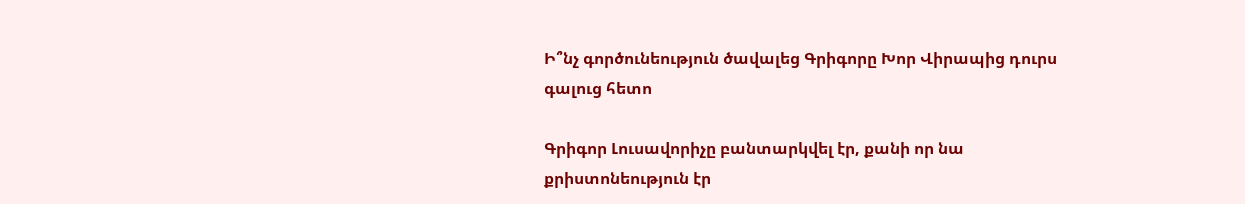Ի՞նչ գործունեություն ծավալեց Գրիգորը Խոր Վիրապից դուրս գալուց հետո

Գրիգոր Լուսավորիչը բանտարկվել էր, քանի որ նա քրիստոնեություն էր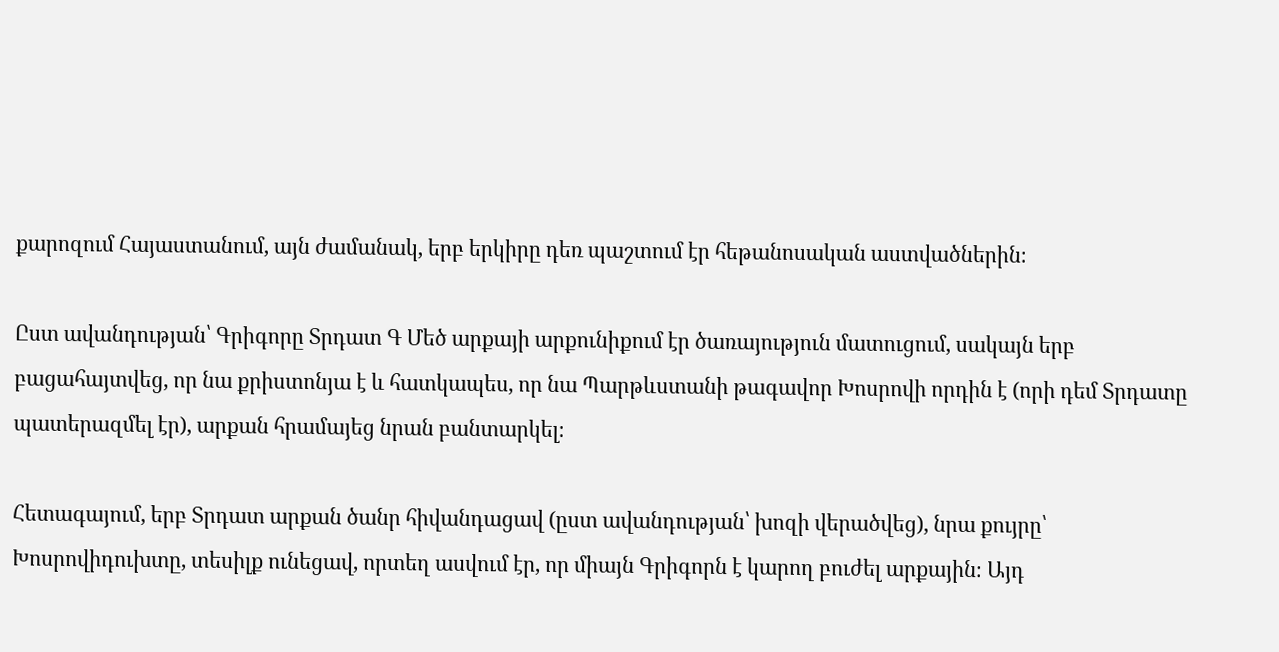քարոզում Հայաստանում, այն ժամանակ, երբ երկիրը դեռ պաշտում էր հեթանոսական աստվածներին։

Ըստ ավանդության՝ Գրիգորը Տրդատ Գ Մեծ արքայի արքունիքում էր ծառայություն մատուցում, սակայն երբ բացահայտվեց, որ նա քրիստոնյա է և հատկապես, որ նա Պարթևստանի թագավոր Խոսրովի որդին է (որի դեմ Տրդատը պատերազմել էր), արքան հրամայեց նրան բանտարկել։

Հետագայում, երբ Տրդատ արքան ծանր հիվանդացավ (ըստ ավանդության՝ խոզի վերածվեց), նրա քույրը՝ Խոսրովիդուխտը, տեսիլք ունեցավ, որտեղ ասվում էր, որ միայն Գրիգորն է կարող բուժել արքային։ Այդ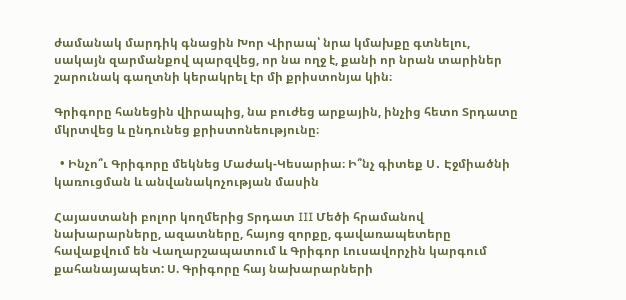ժամանակ մարդիկ գնացին Խոր Վիրապ՝ նրա կմախքը գտնելու, սակայն զարմանքով պարզվեց, որ նա ողջ է, քանի որ նրան տարիներ շարունակ գաղտնի կերակրել էր մի քրիստոնյա կին։

Գրիգորը հանեցին վիրապից, նա բուժեց արքային, ինչից հետո Տրդատը մկրտվեց և ընդունեց քրիստոնեությունը։

  • Ինչո՞ւ Գրիգորը մեկնեց Մաժակ-Կեսարիա։ Ի՞նչ գիտեք Ս․ Էջմիածնի կառուցման և անվանակոչության մասին

Հայաստանի բոլոր կողմերից Տրդատ III Մեծի հրամանով նախարարները, ազատները, հայոց զորքը, գավառապետերը հավաքվում են Վաղարշապատում և Գրիգոր Լուսավորչին կարգում քահանայապետ: Ս. Գրիգորը հայ նախարարների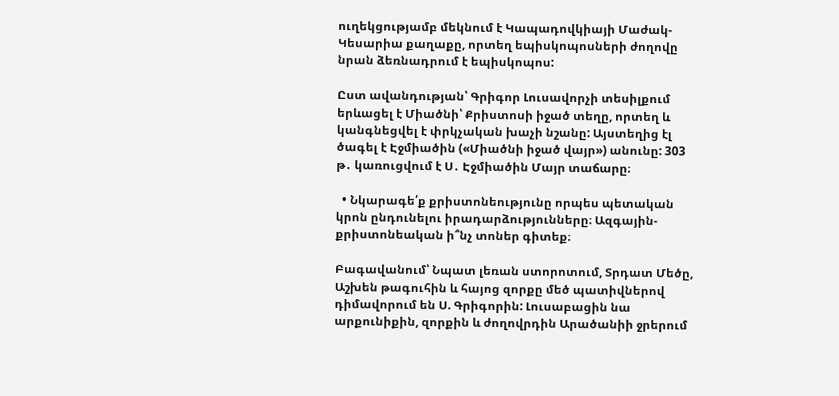ուղեկցությամբ մեկնում է Կապադովկիայի Մաժակ-Կեսարիա քաղաքը, որտեղ եպիսկոպոսների ժողովը նրան ձեռնադրում է եպիսկոպոս:

Ըստ ավանդության՝ Գրիգոր Լուսավորչի տեսիլքում երևացել է Միածնի՝ Քրիստոսի իջած տեղը, որտեղ և կանգնեցվել է փրկչական խաչի նշանը: Այստեղից էլ ծագել է Էջմիածին («Միածնի իջած վայր») անունը: 303 թ․ կառուցվում է Ս․ Էջմիածին Մայր տաճարը։

  • Նկարագե՛ք քրիստոնեությունը որպես պետական կրոն ընդունելու իրադարձությունները։ Ազգային-քրիստոնեական ի՞նչ տոներ գիտեք։

Բագավանում՝ Նպատ լեռան ստորոտում, Տրդատ Մեծը, Աշխեն թագուհին և հայոց զորքը մեծ պատիվներով դիմավորում են Ս. Գրիգորին: Լուսաբացին նա արքունիքին, զորքին և ժողովրդին Արածանիի ջրերում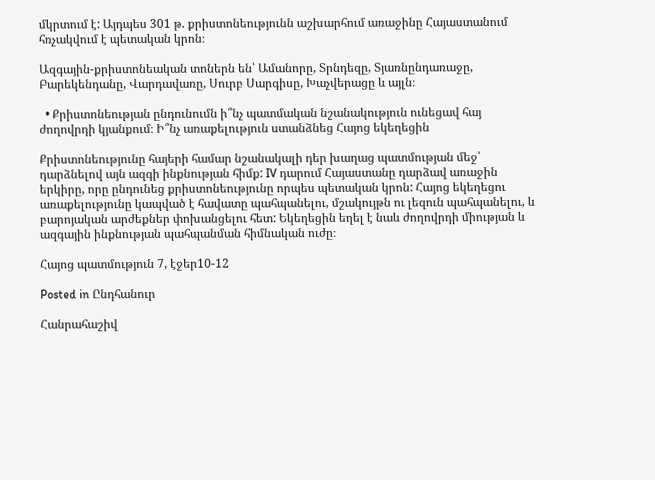մկրտում է: Այդպես 301 թ. քրիստոնեությունն աշխարհում առաջինը Հայաստանում հռչակվում է պետական կրոն։

Ազգային-քրիստոնեական տոներն են՝ Ամանորը, Տրնդեզը, Տյառնընդառաջը, Բարեկենդանը, Վարդավառը, Սուրբ Սարգիսը, Խաչվերացը և այլն։

  • Քրիստոնեության ընդունումն ի՞նչ պատմական նշանակություն ունեցավ հայ ժողովրդի կյանքում։ Ի՞նչ առաքելություն ստանձնեց Հայոց եկեղեցին

Քրիստոնեությունը հայերի համար նշանակալի դեր խաղաց պատմության մեջ՝ դարձնելով այն ազգի ինքնության հիմք: IV դարում Հայաստանը դարձավ առաջին երկիրը, որը ընդունեց քրիստոնեությունը որպես պետական կրոն: Հայոց եկեղեցու առաքելությունը կապված է հավատը պահպանելու, մշակույթն ու լեզուն պահպանելու, և բարոյական արժեքներ փոխանցելու հետ: Եկեղեցին եղել է նաև ժողովրդի միության և ազգային ինքնության պահպանման հիմնական ուժը։

Հայոց պատմություն 7, էջեր10-12

Posted in Ընդհանուր

Հանրահաշիվ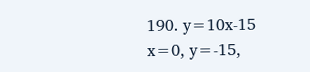190. y=10x-15
x=0, y=-15,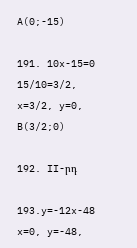A(0;-15)

191. 10x-15=0
15/10=3/2, x=3/2, y=0, B(3/2;0)

192. II-րդ

193.y=-12x-48
x=0, y=-48,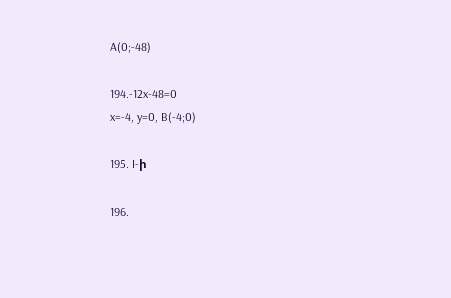A(0;-48)

194.-12x-48=0
x=-4, y=0, B(-4;0)

195. I-ի

196.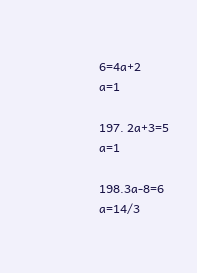6=4a+2
a=1

197. 2a+3=5
a=1

198.3a-8=6
a=14/3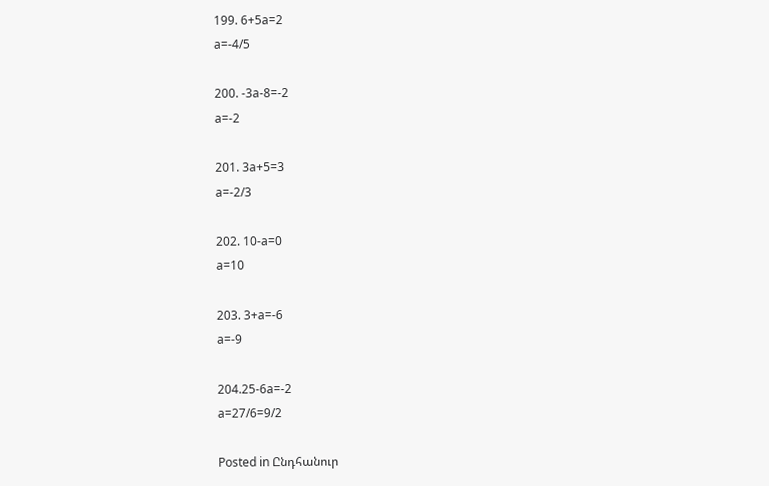199. 6+5a=2
a=-4/5

200. -3a-8=-2
a=-2

201. 3a+5=3
a=-2/3

202. 10-a=0
a=10

203. 3+a=-6
a=-9

204.25-6a=-2
a=27/6=9/2

Posted in Ընդհանուր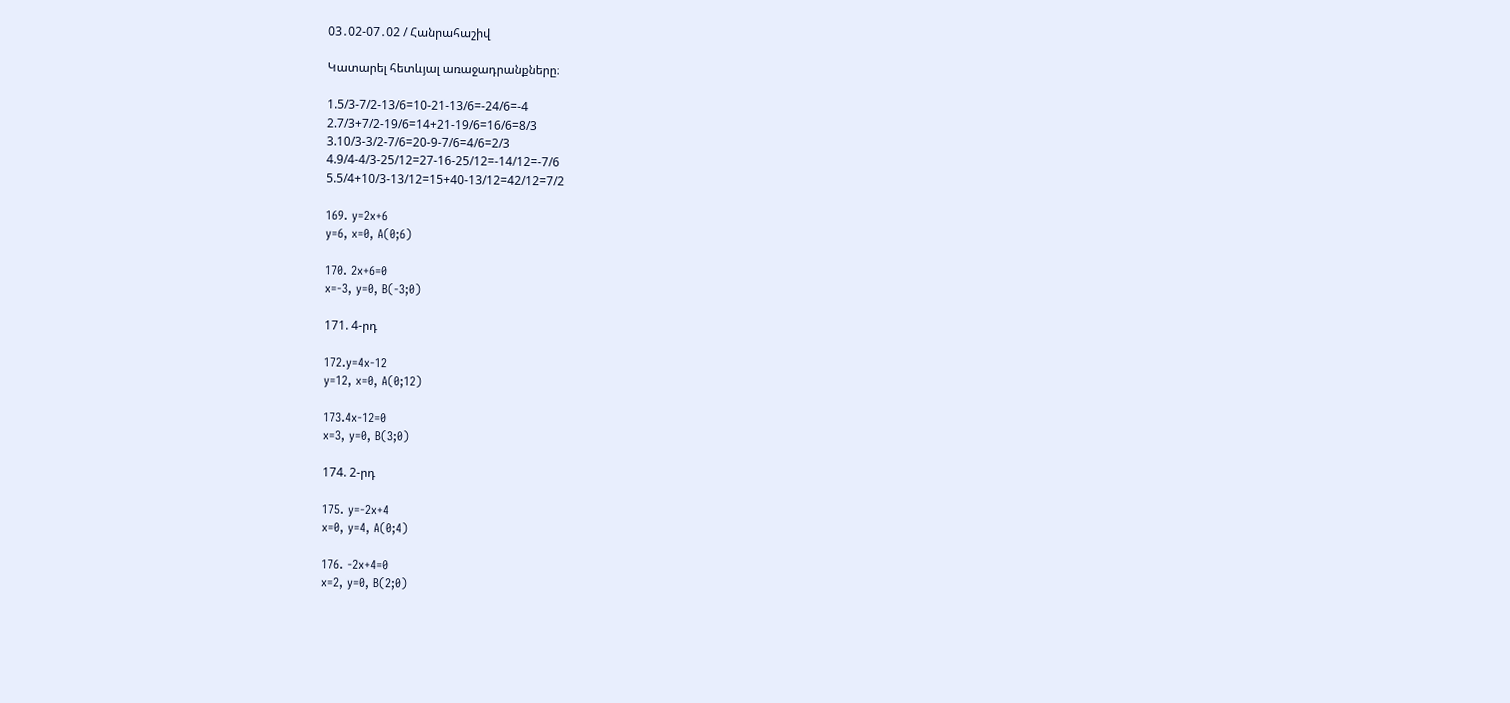03․02-07․02 / Հանրահաշիվ

Կատարել հետևյալ առաջադրանքները։

1.5/3-7/2-13/6=10-21-13/6=-24/6=-4
2.7/3+7/2-19/6=14+21-19/6=16/6=8/3
3.10/3-3/2-7/6=20-9-7/6=4/6=2/3
4.9/4-4/3-25/12=27-16-25/12=-14/12=-7/6
5.5/4+10/3-13/12=15+40-13/12=42/12=7/2

169. y=2x+6
y=6, x=0, A(0;6)

170. 2x+6=0
x=-3, y=0, B(-3;0)

171. 4-րդ

172.y=4x-12
y=12, x=0, A(0;12)

173.4x-12=0
x=3, y=0, B(3;0)

174. 2-րդ

175. y=-2x+4
x=0, y=4, A(0;4)

176. -2x+4=0
x=2, y=0, B(2;0)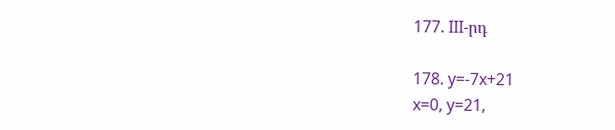177. III-րդ

178. y=-7x+21
x=0, y=21,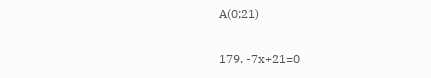A(0;21)

179. -7x+21=0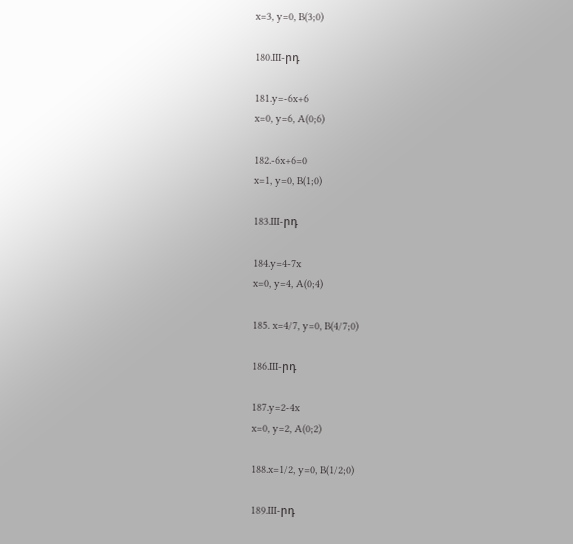x=3, y=0, B(3;0)

180.III-րդ

181.y=-6x+6
x=0, y=6, A(0;6)

182.-6x+6=0
x=1, y=0, B(1;0)

183.III-րդ

184.y=4-7x
x=0, y=4, A(0;4)

185. x=4/7, y=0, B(4/7;0)

186.III-րդ

187.y=2-4x
x=0, y=2, A(0;2)

188.x=1/2, y=0, B(1/2;0)

189.III-րդ